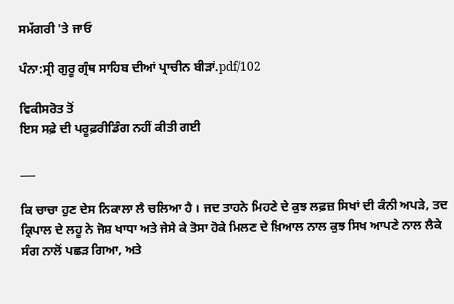ਸਮੱਗਰੀ 'ਤੇ ਜਾਓ

ਪੰਨਾ:ਸ੍ਰੀ ਗੁਰੂ ਗ੍ਰੰਥ ਸਾਹਿਬ ਦੀਆਂ ਪ੍ਰਾਚੀਨ ਬੀੜਾਂ.pdf/102

ਵਿਕੀਸਰੋਤ ਤੋਂ
ਇਸ ਸਫ਼ੇ ਦੀ ਪਰੂਫ਼ਰੀਡਿੰਗ ਨਹੀਂ ਕੀਤੀ ਗਈ

___

ਕਿ ਚਾਚਾ ਹੁਣ ਦੇਸ ਨਿਕਾਲਾ ਲੈ ਚਲਿਆ ਹੈ । ਜਦ ਤਾਹਨੇ ਮਿਹਣੇ ਦੇ ਕੁਝ ਲਫ਼ਜ਼ ਸਿਖਾਂ ਦੀ ਕੰਨੀ ਅਪੜੇ, ਤਦ ਕ੍ਰਿਪਾਲ ਦੇ ਲਹੂ ਨੇ ਜੋਸ਼ ਖਾਧਾ ਅਤੇ ਜੇਸੇ ਕੇ ਤੋਸਾ ਹੋਕੇ ਮਿਲਣ ਦੇ ਖ਼ਿਆਲ ਨਾਲ ਕੁਝ ਸਿਖ ਆਪਣੇ ਨਾਲ ਲੈਕੇ ਸੰਗ ਨਾਲੋਂ ਪਛੜ ਗਿਆ, ਅਤੇ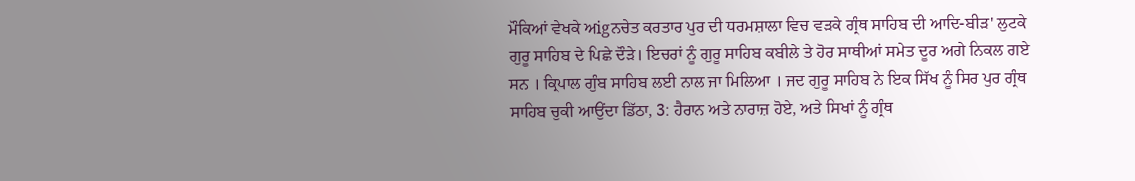ਮੌਕਿਆਂ ਵੇਖਕੇ ਅigਨਚੇਤ ਕਰਤਾਰ ਪੁਰ ਦੀ ਧਰਮਸ਼ਾਲਾ ਵਿਚ ਵੜਕੇ ਗ੍ਰੰਥ ਸਾਹਿਬ ਦੀ ਆਦਿ-ਬੀੜ' ਲੁਟਕੇ ਗੁਰੂ ਸਾਹਿਬ ਦੇ ਪਿਛੇ ਦੌੜੇ। ਇਚਰਾਂ ਨੂੰ ਗੁਰੂ ਸਾਹਿਬ ਕਬੀਲੇ ਤੇ ਹੋਰ ਸਾਥੀਆਂ ਸਮੇਤ ਦੂਰ ਅਗੇ ਨਿਕਲ ਗਏ ਸਨ । ਕ੍ਰਿਪਾਲ ਗੁੰਬ ਸਾਹਿਬ ਲਈ ਨਾਲ ਜਾ ਮਿਲਿਆ । ਜਦ ਗੁਰੂ ਸਾਹਿਬ ਨੇ ਇਕ ਸਿੱਖ ਨੂੰ ਸਿਰ ਪੁਰ ਗ੍ਰੰਥ ਸਾਹਿਬ ਚੁਕੀ ਆਉਂਦਾ ਡਿੱਠਾ, 3: ਹੈਰਾਨ ਅਤੇ ਨਾਰਾਜ਼ ਹੋਏ, ਅਤੇ ਸਿਖਾਂ ਨੂੰ ਗ੍ਰੰਥ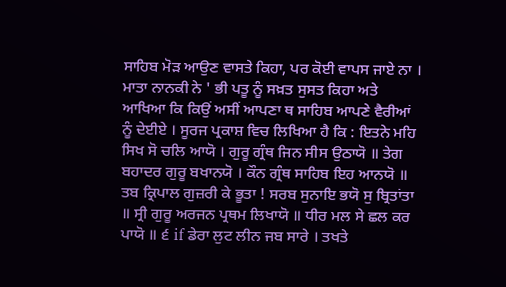ਸਾਹਿਬ ਮੋੜ ਆਉਣ ਵਾਸਤੇ ਕਿਹਾ, ਪਰ ਕੋਈ ਵਾਪਸ ਜਾਏ ਨਾ । ਮਾਤਾ ਨਾਨਕੀ ਨੇ ' ਭੀ ਪਤੂ ਨੂੰ ਸਖ਼ਤ ਸੁਸਤ ਕਿਹਾ ਅਤੇ ਆਖਿਆ ਕਿ ਕਿਉਂ ਅਸੀਂ ਆਪਣਾ ਥ ਸਾਹਿਬ ਆਪਣੇ ਵੈਰੀਆਂ ਨੂੰ ਦੇਈਏ । ਸੂਰਜ ਪ੍ਰਕਾਸ਼ ਵਿਚ ਲਿਖਿਆ ਹੈ ਕਿ : ਇਤਨੇ ਮਹਿ ਸਿਖ ਸੋ ਚਲਿ ਆਯੋ । ਗੁਰੂ ਗ੍ਰੰਥ ਜਿਨ ਸੀਸ ਉਠਾਯੋ ॥ ਤੇਗ ਬਹਾਦਰ ਗੁਰੂ ਬਖਾਨਯੋ । ਕੌਨ ਗ੍ਰੰਥ ਸਾਹਿਬ ਇਹ ਆਨਯੋ ॥ ਤਬ ਕ੍ਰਿਪਾਲ ਗੁਜ਼ਰੀ ਕੇ ਭੂਤਾ ! ਸਰਬ ਸੁਨਾਇ ਭਯੋ ਸੁ ਬ੍ਰਿਤਾਂਤਾ ॥ ਸ੍ਰੀ ਗੁਰੂ ਅਰਜਨ ਪ੍ਰਥਮ ਲਿਖਾਯੋ ॥ ਧੀਰ ਮਲ ਸੇ ਛਲ ਕਰ ਪਾਯੋ ॥ ੬ if ਡੇਰਾ ਲੁਟ ਲੀਨ ਜਬ ਸਾਰੇ । ਤਖਤੇ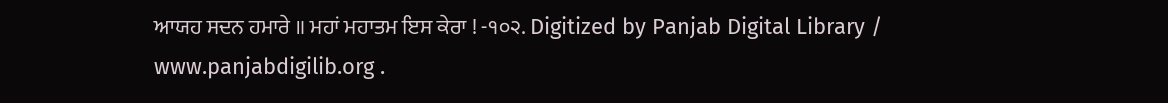ਆਯਹ ਸਦਨ ਹਮਾਰੇ ॥ ਮਹਾਂ ਮਹਾਤਮ ਇਸ ਕੇਰਾ ! -੧੦੨. Digitized by Panjab Digital Library / www.panjabdigilib.org .